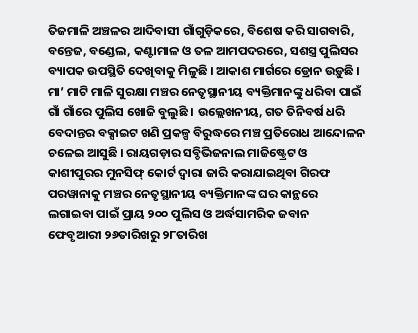ତିଜମାଳି ଅଞ୍ଚଳର ଆଦିବାସୀ ଗାଁଗୁଡ଼ିକରେ, ବିଶେଷ କରି ସାଗବାରି, ବନ୍ତେଜ, ବଣ୍ଡେଲ, କଣ୍ଟାମାଳ ଓ ତଳ ଆମପଦରରେ, ସଶସ୍ତ୍ର ପୁଲିସର ବ୍ୟାପକ ଉପସ୍ଥିତି ଦେଖିବାକୁ ମିଳୁଛି । ଆକାଶ ମାର୍ଗରେ ଡ୍ରୋନ ଉଡ଼ୁଛି । ମା’ ମାଟି ମାଳି ସୁରକ୍ଷା ମଞ୍ଚର ନେତୃସ୍ଥାନୀୟ ବ୍ୟକ୍ତିମାନଙ୍କୁ ଧରିବା ପାଇଁ ଗାଁ ଗାଁରେ ପୁଲିସ ଖୋଜି ବୁଲୁଛି । ଉଲ୍ଲେଖନୀୟ, ଗତ ତିନିବର୍ଷ ଧରି ବେଦାନ୍ତର ବକ୍ସାଇଟ ଖଣି ପ୍ରକଳ୍ପ ବିରୁଦ୍ଧରେ ମଞ୍ଚ ପ୍ରତିରୋଧ ଆନ୍ଦୋଳନ ଚଳେଇ ଆସୁଛି । ରାୟଗଡ଼ାର ସବ୍ଡିଭିଜନାଲ ମାଜିଷ୍ଟ୍ରେଟ ଓ କାଶୀପୁରର ମୁନସିଫ୍ କୋର୍ଟ ଦ୍ୱାରା ଜାରି କରାଯାଇଥିବା ଗିରଫ ପରୱାନାକୁ ମଞ୍ଚର ନେତୃସ୍ଥାନୀୟ ବ୍ୟକ୍ତିମାନଙ୍କ ଘର କାନ୍ଥରେ ଲଗାଇବା ପାଇଁ ପ୍ରାୟ ୨୦୦ ପୁଲିସ ଓ ଅର୍ଦ୍ଧସାମରିକ ଜବାନ ଫେବୃଆରୀ ୨୬ତାରିଖରୁ ୨୮ତାରିଖ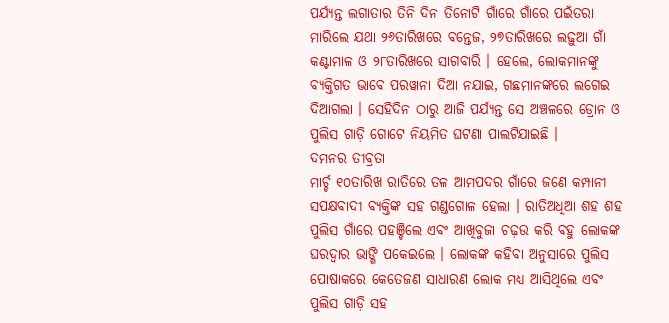ପର୍ଯ୍ୟନ୍ତ ଲଗାତାର ତିନି ଦିନ ତିନୋଟି ଗାଁରେ ଗାଁରେ ପଇଁତରା ମାରିଲେ ଯଥା ୨୬ତାରିଖରେ ବନ୍ତେଜ, ୨୭ତାରିଖରେ ଲଢ଼ୁଆ ଗାଁ କଣ୍ଟାମାଳ ଓ ୨୮ତାରିଖରେ ସାଗବାରି । ହେଲେ, ଲୋକମାନଙ୍କୁ ବ୍ୟକ୍ତିଗତ ଭାବେ ପରୱାନା ଦିଆ ନଯାଇ, ଗଛମାନଙ୍କରେ ଲଗେଇ ଦିଆଗଲା । ସେହିଦିନ ଠାରୁ ଆଜି ପର୍ଯ୍ୟନ୍ତ ସେ ଅଞ୍ଚଳରେ ଡ୍ରୋନ ଓ ପୁଲିସ ଗାଡ଼ି ଗୋଟେ ନିୟମିତ ଘଟଣା ପାଲଟିଯାଇଛି ।
ଦମନର ତୀବ୍ରତା
ମାର୍ଚ୍ଚ ୧୦ତାରିଖ ରାତିରେ ତଳ ଆମପଦର ଗାଁରେ ଜଣେ କମ୍ପାନୀ ସପକ୍ଷବାଦୀ ବ୍ୟକ୍ତିଙ୍କ ସହ ଗଣ୍ଡଗୋଳ ହେଲା । ରାତିଅଧିଆ ଶହ ଶହ ପୁଲିସ ଗାଁରେ ପହଞ୍ଚିଲେ ଏବଂ ଆଖିବୁଜା ଚଢ଼ଉ କରି ବହୁ ଲୋକଙ୍କ ଘରଦ୍ୱାର ଭାଙ୍ଗି ପକେଇଲେ । ଲୋକଙ୍କ କହିବା ଅନୁସାରେ ପୁଲିସ ପୋଷାକରେ କେତେଜଣ ସାଧାରଣ ଲୋକ ମଧ୍ୟ ଆସିଥିଲେ ଏବଂ ପୁଲିସ ଗାଡ଼ି ସହ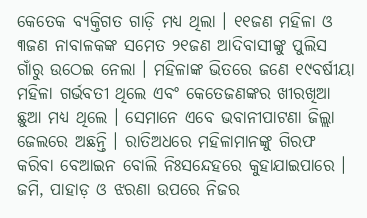କେତେକ ବ୍ୟକ୍ତିଗତ ଗାଡ଼ି ମଧ୍ୟ ଥିଲା । ୧୧ଜଣ ମହିଳା ଓ ୩ଜଣ ନାବାଳକଙ୍କ ସମେତ ୨୧ଜଣ ଆଦିବାସୀଙ୍କୁ ପୁଲିସ ଗାଁରୁ ଉଠେଇ ନେଲା । ମହିଳାଙ୍କ ଭିତରେ ଜଣେ ୧୯ବର୍ଷୀୟା ମହିଳା ଗର୍ଭବତୀ ଥିଲେ ଏବଂ କେତେଜଣଙ୍କର ଖୀରଖିଆ ଛୁଆ ମଧ୍ୟ ଥିଲେ । ସେମାନେ ଏବେ ଭବାନୀପାଟଣା ଜିଲ୍ଲା ଜେଲରେ ଅଛନ୍ତି । ରାତିଅଧରେ ମହିଳାମାନଙ୍କୁ ଗିରଫ କରିବା ବେଆଇନ ବୋଲି ନିଃସନ୍ଦେହରେ କୁହାଯାଇପାରେ ।
ଜମି, ପାହାଡ଼ ଓ ଝରଣା ଉପରେ ନିଜର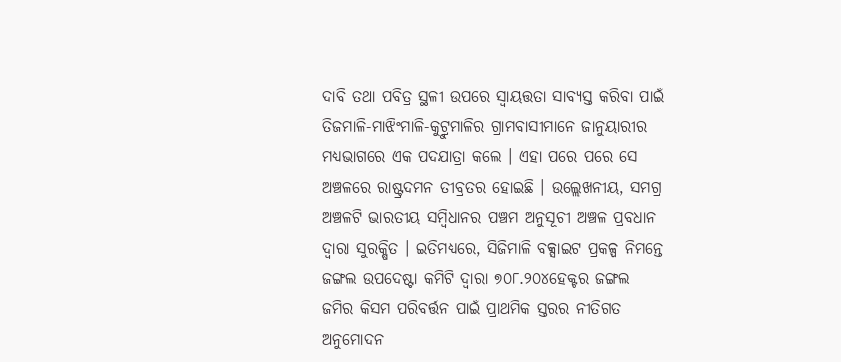ଦାବି ତଥା ପବିତ୍ର ସ୍ଥଳୀ ଉପରେ ସ୍ୱାୟତ୍ତତା ସାବ୍ୟସ୍ତ କରିବା ପାଇଁ ତିଜମାଳି-ମାଝିଂମାଳି-କୁଟ୍ରୁମାଳିର ଗ୍ରାମବାସୀମାନେ ଜାନୁୟାରୀର ମଧ୍ୟଭାଗରେ ଏକ ପଦଯାତ୍ରା କଲେ । ଏହା ପରେ ପରେ ସେ ଅଞ୍ଚଳରେ ରାଷ୍ଟ୍ରଦମନ ତୀବ୍ରତର ହୋଇଛି । ଉଲ୍ଲେଖନୀୟ, ସମଗ୍ର ଅଞ୍ଚଳଟି ଭାରତୀୟ ସମ୍ୱିଧାନର ପଞ୍ଚମ ଅନୁସୂଚୀ ଅଞ୍ଚଳ ପ୍ରବଧାନ ଦ୍ୱାରା ସୁରକ୍ଷିତ । ଇତିମଧ୍ୟରେ, ସିଜିମାଳି ବକ୍ସାଇଟ ପ୍ରକଳ୍ପ ନିମନ୍ତେ ଜଙ୍ଗଲ ଉପଦେଷ୍ଟା କମିଟି ଦ୍ୱାରା ୭୦୮.୨୦୪ହେକ୍ଟର ଜଙ୍ଗଲ ଜମିର କିସମ ପରିବର୍ତ୍ତନ ପାଇଁ ପ୍ରାଥମିକ ସ୍ତରର ନୀତିଗତ ଅନୁମୋଦନ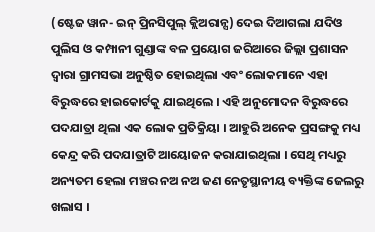(ଷ୍ଟେଜ ୱାନ- ଇନ୍ ପ୍ରିନସିପୁଲ୍ କ୍ଲିଅରାନ୍ସ) ଦେଇ ଦିଆଗଲା ଯଦିଓ ପୁଲିସ ଓ କମ୍ପାନୀ ଗୁଣ୍ଡାଙ୍କ ବଳ ପ୍ରୟୋଗ ଜରିଆରେ ଜିଲ୍ଲା ପ୍ରଶାସନ ଦ୍ୱାରା ଗ୍ରାମସଭା ଅନୁଷ୍ଠିତ ହୋଇଥିଲା ଏବଂ ଲୋକମାନେ ଏହା ବିରୁଦ୍ଧରେ ହାଇକୋର୍ଟକୁ ଯାଇଥିଲେ । ଏହି ଅନୁମୋଦନ ବିରୁଦ୍ଧରେ ପଦଯାତ୍ରା ଥିଲା ଏକ ଲୋକ ପ୍ରତିକ୍ରିୟା । ଆହୁରି ଅନେକ ପ୍ରସଙ୍ଗକୁ ମଧ୍ୟ କେନ୍ଦ୍ର କରି ପଦଯାତ୍ରାଟି ଆୟୋଜନ କରାଯାଇଥିଲା । ସେଥି ମଧ୍ୟରୁ ଅନ୍ୟତମ ହେଲା ମଞ୍ଚର ନଅ ନଅ ଜଣ ନେତୃସ୍ଥାନୀୟ ବ୍ୟକ୍ତିଙ୍କ ଜେଲରୁ ଖଲାସ ।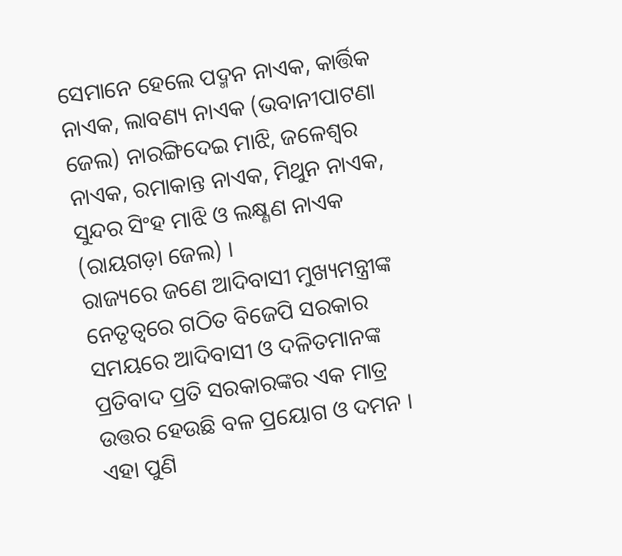ସେମାନେ ହେଲେ ପଦ୍ମନ ନାଏକ, କାର୍ତ୍ତିକ ନାଏକ, ଲାବଣ୍ୟ ନାଏକ (ଭବାନୀପାଟଣା ଜେଲ) ନାରଙ୍ଗିଦେଇ ମାଝି, ଜଳେଶ୍ୱର ନାଏକ, ରମାକାନ୍ତ ନାଏକ, ମିଥୁନ ନାଏକ, ସୁନ୍ଦର ସିଂହ ମାଝି ଓ ଲକ୍ଷ୍ଣଣ ନାଏକ (ରାୟଗଡ଼ା ଜେଲ) ।
ରାଜ୍ୟରେ ଜଣେ ଆଦିବାସୀ ମୁଖ୍ୟମନ୍ତ୍ରୀଙ୍କ ନେତୃତ୍ୱରେ ଗଠିତ ବିଜେପି ସରକାର ସମୟରେ ଆଦିବାସୀ ଓ ଦଳିତମାନଙ୍କ ପ୍ରତିବାଦ ପ୍ରତି ସରକାରଙ୍କର ଏକ ମାତ୍ର ଉତ୍ତର ହେଉଛି ବଳ ପ୍ରୟୋଗ ଓ ଦମନ । ଏହା ପୁଣି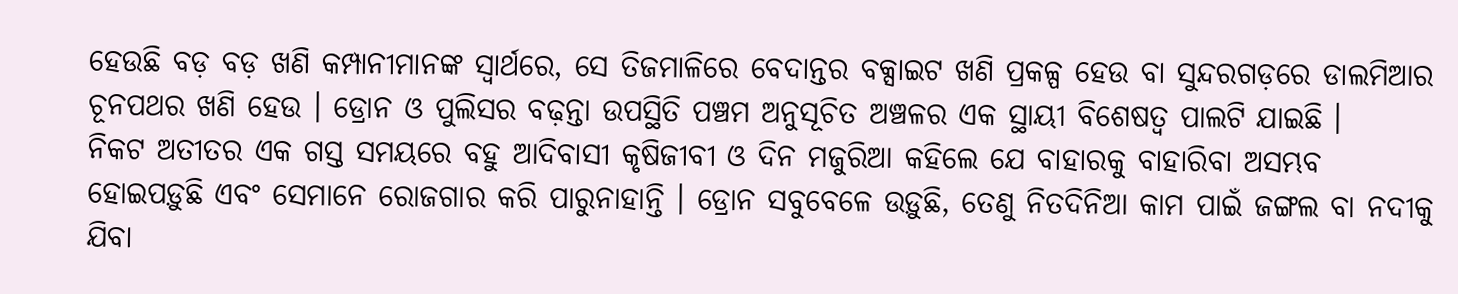ହେଉଛି ବଡ଼ ବଡ଼ ଖଣି କମ୍ପାନୀମାନଙ୍କ ସ୍ୱାର୍ଥରେ, ସେ ତିଜମାଳିରେ ବେଦାନ୍ତର ବକ୍ସାଇଟ ଖଣି ପ୍ରକଳ୍ପ ହେଉ ବା ସୁନ୍ଦରଗଡ଼ରେ ଡାଲମିଆର ଚୂନପଥର ଖଣି ହେଉ । ଡ୍ରୋନ ଓ ପୁଲିସର ବଢ଼ନ୍ତା ଉପସ୍ଥିତି ପଞ୍ଚମ ଅନୁସୂଚିତ ଅଞ୍ଚଳର ଏକ ସ୍ଥାୟୀ ବିଶେଷତ୍ୱ ପାଲଟି ଯାଇଛି ।
ନିକଟ ଅତୀତର ଏକ ଗସ୍ତ ସମୟରେ ବହୁ ଆଦିବାସୀ କୃଷିଜୀବୀ ଓ ଦିନ ମଜୁରିଆ କହିଲେ ଯେ ବାହାରକୁ ବାହାରିବା ଅସମ୍ଭବ ହୋଇପଡ଼ୁଛି ଏବଂ ସେମାନେ ରୋଜଗାର କରି ପାରୁନାହାନ୍ତି । ଡ୍ରୋନ ସବୁବେଳେ ଉଡ଼ୁଛି, ତେଣୁ ନିତଦିନିଆ କାମ ପାଇଁ ଜଙ୍ଗଲ ବା ନଦୀକୁ ଯିବା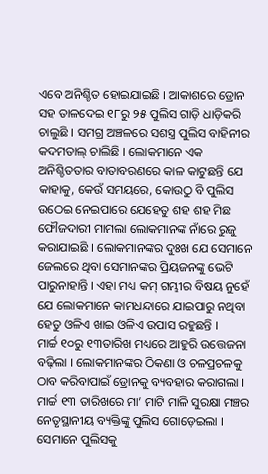ଏବେ ଅନିଶ୍ଚିତ ହୋଇଯାଇଛି । ଆକାଶରେ ଡ୍ରୋନ ସହ ତାଳଦେଇ ୧୮ରୁ ୨୫ ପୁଲିସ ଗାଡ଼ି ଧାଡ଼ିକରି ଚାଲୁଛି । ସମଗ୍ର ଅଞ୍ଚଳରେ ସଶସ୍ତ୍ର ପୁଲିସ ବାହିନୀର କଦମତାଲ୍ ଚାଲିଛି । ଲୋକମାନେ ଏକ ଅନିଶ୍ଚିତତାର ବାତାବରଣରେ କାଳ କାଟୁଛନ୍ତି ଯେ କାହାକୁ, କେଉଁ ସମୟରେ, କୋଉଠୁ ବି ପୁଲିସ ଉଠେଇ ନେଇପାରେ ଯେହେତୁ ଶହ ଶହ ମିଛ ଫୌଜଦାରୀ ମାମଲା ଲୋକମାନଙ୍କ ନାଁରେ ରୁଜୁ କରାଯାଇଛି । ଲୋକମାନଙ୍କର ଦୁଃଖ ଯେ ସେମାନେ ଜେଲରେ ଥିବା ସେମାନଙ୍କର ପ୍ରିୟଜନଙ୍କୁ ଭେଟି ପାରୁନାହାନ୍ତି । ଏହା ମଧ୍ୟ କମ୍ ଗମ୍ଭୀର ବିଷୟ ନୁହେଁ ଯେ ଲୋକମାନେ କାମଧନ୍ଦାରେ ଯାଇପାରୁ ନଥିବା ହେତୁ ଓଳିଏ ଖାଇ ଓଳିଏ ଉପାସ ରହୁଛନ୍ତି ।
ମାର୍ଚ୍ଚ ୧୦ରୁ ୧୩ତାରିଖ ମଧ୍ୟରେ ଆହୁରି ଉତ୍ତେଜନା ବଢ଼ିଲା । ଲୋକମାନଙ୍କର ଠିକଣା ଓ ଚଳପ୍ରଚଳକୁ ଠାବ କରିବାପାଇଁ ଡ୍ରୋନକୁ ବ୍ୟବହାର କରାଗଲା । ମାର୍ଚ୍ଚ ୧୩ ତାରିଖରେ ମା’ ମାଟି ମାଳି ସୁରକ୍ଷା ମଞ୍ଚର ନେତୃସ୍ଥାନୀୟ ବ୍ୟକ୍ତିଙ୍କୁ ପୁଲିସ ଗୋଡ଼େଇଲା । ସେମାନେ ପୁଲିସକୁ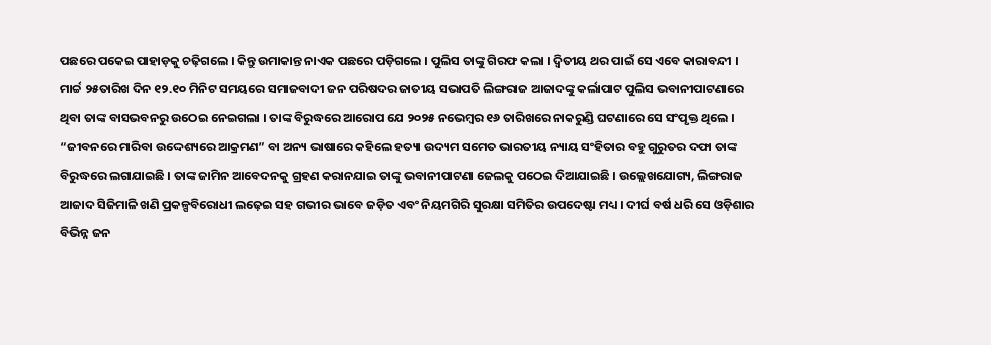ପଛରେ ପକେଇ ପାହାଡ଼କୁ ଚଢ଼ିଗଲେ । କିନ୍ତୁ ଉମାକାନ୍ତ ନାଏକ ପଛରେ ପଡ଼ିଗଲେ । ପୁଲିସ ତାଙ୍କୁ ଗିରଫ କଲା । ଦ୍ୱିତୀୟ ଥର ପାଇଁ ସେ ଏବେ କାରାବନ୍ଦୀ ।
ମାର୍ଚ୍ଚ ୨୫ତାରିଖ ଦିନ ୧୨.୧୦ ମିନିଟ ସମୟରେ ସମାଜବାଦୀ ଜନ ପରିଷଦର ଜାତୀୟ ସଭାପତି ଲିଙ୍ଗରାଜ ଆଜାଦଙ୍କୁ କର୍ଲାପାଟ ପୁଲିସ ଭବାନୀପାଟଣାରେ ଥିବା ତାଙ୍କ ବାସଭବନରୁ ଉଠେଇ ନେଇଗଲା । ତାଙ୍କ ବିରୁଦ୍ଧରେ ଆରୋପ ଯେ ୨୦୨୫ ନଭେମ୍ୱର ୧୬ ତାରିଖରେ ନାକରୁଣ୍ଡି ଘଟଣାରେ ସେ ସଂପୃକ୍ତ ଥିଲେ । “ଜୀବନରେ ମାରିବା ଉଦ୍ଦେଶ୍ୟରେ ଆକ୍ରମଣ” ବା ଅନ୍ୟ ଭାଷାରେ କହିଲେ ହତ୍ୟା ଉଦ୍ୟମ ସମେତ ଭାରତୀୟ ନ୍ୟାୟ ସଂହିତାର ବହୁ ଗୁରୁତର ଦଫା ତାଙ୍କ ବିରୁଦ୍ଧରେ ଲଗାଯାଇଛି । ତାଙ୍କ ଜାମିନ ଆବେଦନକୁ ଗ୍ରହଣ କରାନଯାଇ ତାଙ୍କୁ ଭବାନୀପାଟଣା ଜେଲକୁ ପଠେଇ ଦିଆଯାଇଛି । ଉଲ୍ଲେଖଯୋଗ୍ୟ, ଲିଙ୍ଗରାଜ ଆଜାଦ ସିଜିମାଳି ଖଣି ପ୍ରକଳ୍ପବିରୋଧୀ ଲଢ଼େଇ ସହ ଗଭୀର ଭାବେ ଜଡ଼ିତ ଏବଂ ନିୟମଗିରି ସୁରକ୍ଷା ସମିତିର ଉପଦେଷ୍ଟା ମଧ୍ୟ । ଦୀର୍ଘ ବର୍ଷ ଧରି ସେ ଓଡ଼ିଶାର ବିଭିନ୍ନ ଜନ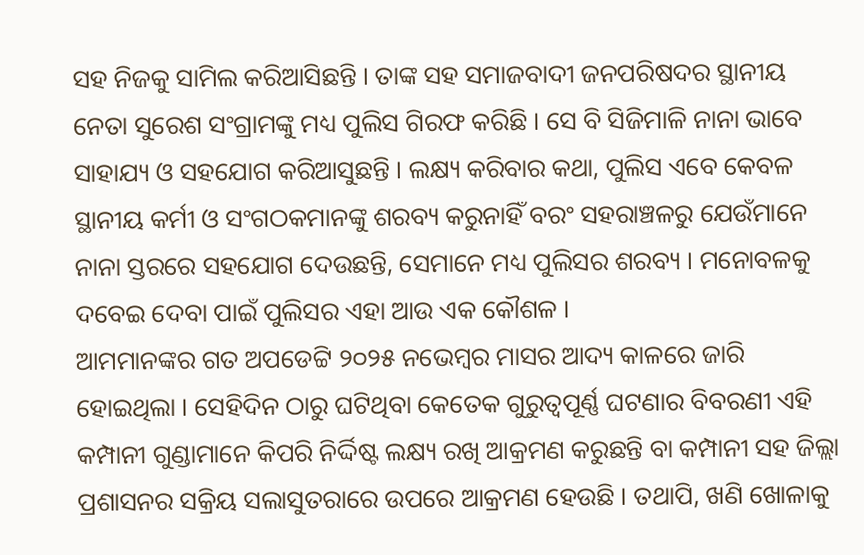ସହ ନିଜକୁ ସାମିଲ କରିଆସିଛନ୍ତି । ତାଙ୍କ ସହ ସମାଜବାଦୀ ଜନପରିଷଦର ସ୍ଥାନୀୟ ନେତା ସୁରେଶ ସଂଗ୍ରାମଙ୍କୁ ମଧ୍ୟ ପୁଲିସ ଗିରଫ କରିଛି । ସେ ବି ସିଜିମାଳି ନାନା ଭାବେ ସାହାଯ୍ୟ ଓ ସହଯୋଗ କରିଆସୁଛନ୍ତି । ଲକ୍ଷ୍ୟ କରିବାର କଥା, ପୁଲିସ ଏବେ କେବଳ ସ୍ଥାନୀୟ କର୍ମୀ ଓ ସଂଗଠକମାନଙ୍କୁ ଶରବ୍ୟ କରୁନାହିଁ ବରଂ ସହରାଞ୍ଚଳରୁ ଯେଉଁମାନେ ନାନା ସ୍ତରରେ ସହଯୋଗ ଦେଉଛନ୍ତି, ସେମାନେ ମଧ୍ୟ ପୁଲିସର ଶରବ୍ୟ । ମନୋବଳକୁ ଦବେଇ ଦେବା ପାଇଁ ପୁଲିସର ଏହା ଆଉ ଏକ କୌଶଳ ।
ଆମମାନଙ୍କର ଗତ ଅପଡେଟ୍ଟି ୨୦୨୫ ନଭେମ୍ୱର ମାସର ଆଦ୍ୟ କାଳରେ ଜାରି ହୋଇଥିଲା । ସେହିଦିନ ଠାରୁ ଘଟିଥିବା କେତେକ ଗୁରୁତ୍ୱପୂର୍ଣ୍ଣ ଘଟଣାର ବିବରଣୀ ଏହି କମ୍ପାନୀ ଗୁଣ୍ଡାମାନେ କିପରି ନିର୍ଦ୍ଦିଷ୍ଟ ଲକ୍ଷ୍ୟ ରଖି ଆକ୍ରମଣ କରୁଛନ୍ତି ବା କମ୍ପାନୀ ସହ ଜିଲ୍ଲା ପ୍ରଶାସନର ସକ୍ରିୟ ସଲାସୁତରାରେ ଉପରେ ଆକ୍ରମଣ ହେଉଛି । ତଥାପି, ଖଣି ଖୋଳାକୁ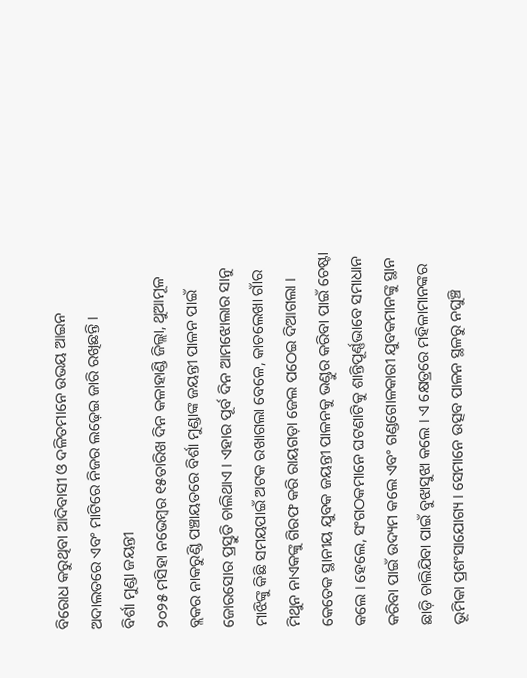ବିରୋଧ କରୁଥିବା ଆଦିବାସୀ ଓ ଦଳିତମାନେ ଉଭୟ ଆଇନ ଅଦାଲତରେ ଏବଂ ମାଟିରେ ନିଜର ଲଢ଼େଇ ଜାରି ରଖିଛନ୍ତି ।
ବିର୍ଶା ମୁଣ୍ଡା ଜୟନ୍ତୀ
୨୦୨୫ ମସିହା ନଭେମ୍ୱର ୧୫ତାରିଖ ଦିନ କଳାହାଣ୍ଡି ଜିଲ୍ଲା, ଥୁଆମୂଳ ବ୍ଲକର ନାକରୁଣ୍ଡି ପଞ୍ଚାୟତରେ ବିର୍ଶା ମୁଣ୍ଡାଙ୍କ ଜୟନ୍ତୀ ପାଳନ ପାଇଁ ଜୋରସୋର ପ୍ରସ୍ତୁତି ଚାଲିଥାଏ । ଏହାର ପୂର୍ବ ଦିନ ଆମଝୋଲାର ସାନୁ ମାଝିଙ୍କୁ କିଛି ସମୟପାଇଁ ଅଟକ ରଖାଗଲା ବେଳେ, କାଚଲେଖା ଗାଁର ମିଥୁନ ନାଏକଙ୍କୁ ଗିରଫ କରି ରାୟଗଡ଼ା ଜେଲ ପଠେଇ ଦିଆଗଲା । କେତେକ ସ୍ଥାନୀୟ ଯୁବକ ଜୟନ୍ତୀ ପାଳନକୁ ଭଣ୍ଡୁର କରିବା ପାଇଁ ଚେଷ୍ଟା କଲେ । ହେଲେ, ସଂଗଠକମାନେ ଘଟଣାଟିକୁ ଶାନ୍ତିପୂର୍ଣ୍ଣଭାବେ ସମାଧାନ କରିବା ପାଇଁ ଉଦ୍ୟମ କଲେ ଏବଂ ଗଣ୍ଡଗୋଳକାରୀ ଯୁବକମାନଙ୍କୁ ସ୍ଥାନ ଛାଡ଼ି ଚାଲିଯିବା ପାଇଁ ବୁଝାସୁଝା କଲେ । ଏ କ୍ଷେତ୍ରରେ ମହିଳାମାନଙ୍କର ଭୂମିକା ପ୍ରଶଂସାଯୋଗ୍ୟ । ସେମାନେ ଉତ୍ସବ ପାଳନ ସ୍ଥଳରୁ ନଘୁଞ୍ଚି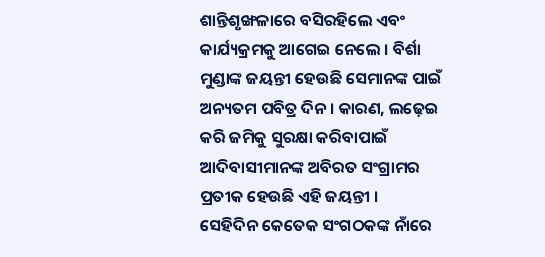ଶାନ୍ତିଶୃଙ୍ଖଳାରେ ବସିରହିଲେ ଏବଂ କାର୍ଯ୍ୟକ୍ରମକୁ ଆଗେଇ ନେଲେ । ବିର୍ଶା ମୁଣ୍ଡାଙ୍କ ଜୟନ୍ତୀ ହେଉଛି ସେମାନଙ୍କ ପାଇଁ ଅନ୍ୟତମ ପବିତ୍ର ଦିନ । କାରଣ, ଲଢ଼େଇ କରି ଜମିକୁ ସୁରକ୍ଷା କରିବାପାଇଁ ଆଦିବାସୀମାନଙ୍କ ଅବିରତ ସଂଗ୍ରାମର ପ୍ରତୀକ ହେଉଛି ଏହି ଜୟନ୍ତୀ ।
ସେହିଦିନ କେତେକ ସଂଗଠକଙ୍କ ନାଁରେ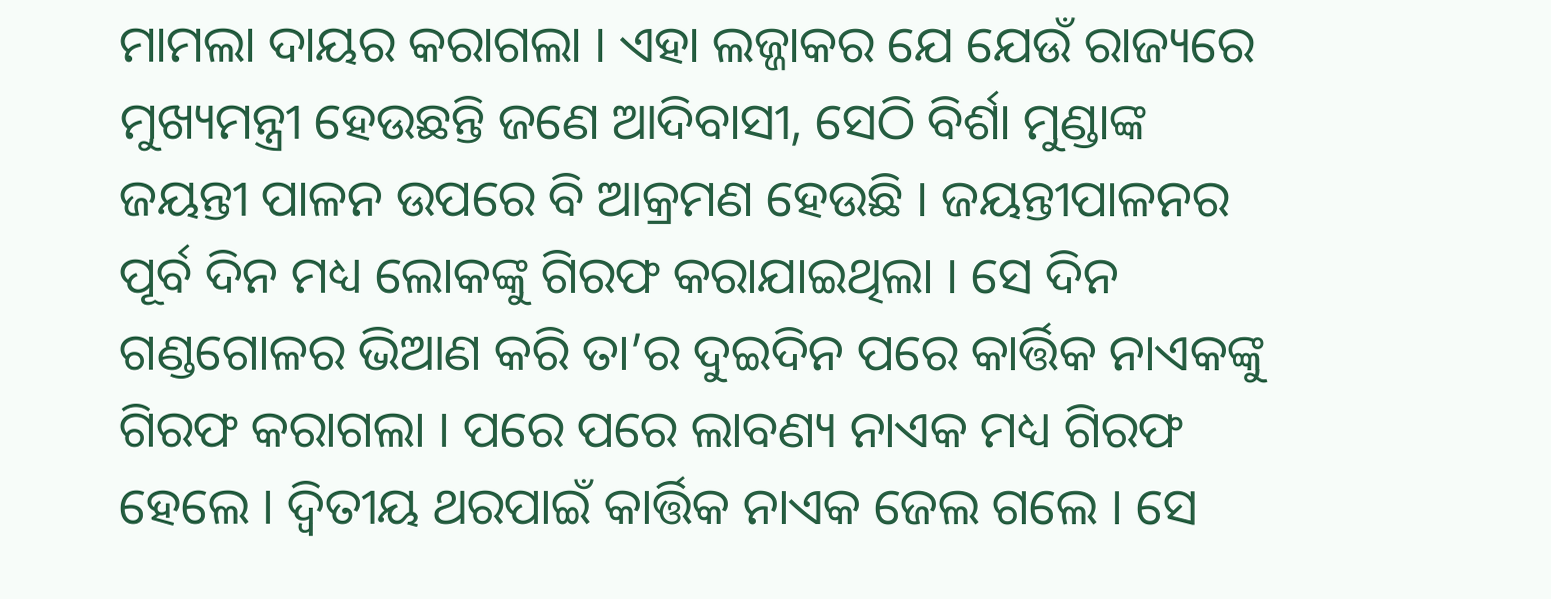ମାମଲା ଦାୟର କରାଗଲା । ଏହା ଲଜ୍ଜାକର ଯେ ଯେଉଁ ରାଜ୍ୟରେ ମୁଖ୍ୟମନ୍ତ୍ରୀ ହେଉଛନ୍ତି ଜଣେ ଆଦିବାସୀ, ସେଠି ବିର୍ଶା ମୁଣ୍ଡାଙ୍କ ଜୟନ୍ତୀ ପାଳନ ଉପରେ ବି ଆକ୍ରମଣ ହେଉଛି । ଜୟନ୍ତୀପାଳନର ପୂର୍ବ ଦିନ ମଧ୍ୟ ଲୋକଙ୍କୁ ଗିରଫ କରାଯାଇଥିଲା । ସେ ଦିନ ଗଣ୍ଡଗୋଳର ଭିଆଣ କରି ତା’ର ଦୁଇଦିନ ପରେ କାର୍ତ୍ତିକ ନାଏକଙ୍କୁ ଗିରଫ କରାଗଲା । ପରେ ପରେ ଲାବଣ୍ୟ ନାଏକ ମଧ୍ୟ ଗିରଫ ହେଲେ । ଦ୍ୱିତୀୟ ଥରପାଇଁ କାର୍ତ୍ତିକ ନାଏକ ଜେଲ ଗଲେ । ସେ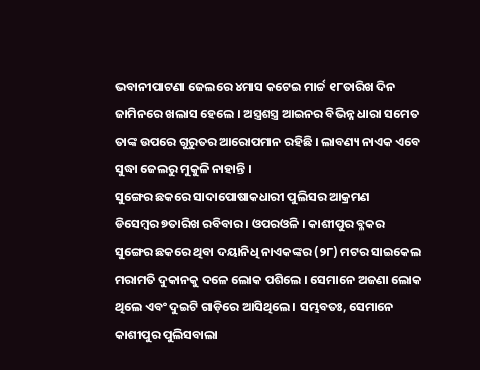ଭବାନୀପାଟଣା ଜେଲରେ ୪ମାସ କଟେଇ ମାର୍ଚ୍ଚ ୧୮ତାରିଖ ଦିନ ଜାମିନରେ ଖଲାସ ହେଲେ । ଅସ୍ତ୍ରଶସ୍ତ୍ର ଆଇନର ବିଭିନ୍ନ ଧାରା ସମେତ ତାଙ୍କ ଉପରେ ଗୁରୁତର ଆରୋପମାନ ରହିଛି । ଲାବଣ୍ୟ ନାଏକ ଏବେ ସୁଦ୍ଧା ଜେଲରୁ ମୁକୁଳି ନାହାନ୍ତି ।
ସୁଙ୍ଗେର ଛକରେ ସାଦାପୋଷାକଧାରୀ ପୁଲିସର ଆକ୍ରମଣ
ଡିସେମ୍ବର ୭ତାରିଖ ରବିବାର । ଓପରଓଳି । କାଶୀପୁର ବ୍ଳକର ସୁଙ୍ଗେର ଛକରେ ଥିବା ଦୟାନିଧି ନାଏକଙ୍କର (୨୮) ମଟର ସାଇକେଲ ମରାମତି ଦୁକାନକୁ ଦଳେ ଲୋକ ପଶିଲେ । ସେମାନେ ଅଜଣା ଲୋକ ଥିଲେ ଏବଂ ଦୁଇଟି ଗାଡ଼ିରେ ଆସିଥିଲେ । ସମ୍ଭବତଃ, ସେମାନେ କାଶୀପୁର ପୁଲିସବାଲା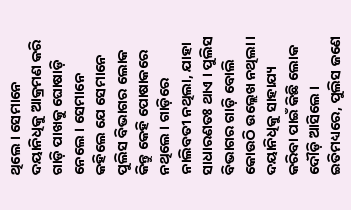ଥିଲେ । ସେମାନେ ଦୟାନିଧିକୁ ଆକ୍ରମଣ କରି ଗାଡ଼ି ପାଖକୁ ଘୋଷାଡ଼ି ନେଲେ । ସେମାନେ କହିଲେ ଯେ ସେମାନେ ପୁଲିସ ବିଭାଗର ଲୋକ କିନ୍ତୁ କେହି ପୋଷାକରେ ନଥିଲେ । ଗାଡ଼ିରେ ନାଲିବତୀ ନଥିଲା, ଯାହା ସାଧାରଣତଃ ଥାଏ । ପୁଲିସ ବିଭାଗର ଗାଡ଼ି ବୋଲି କୋଉଠି ଉଲ୍ଲେଖ ନଥିଲା । ଦୟାନିଧିକୁ ସାହାଯ୍ୟ କରିବା ପାଇଁ କିଛି ଲୋକ ଦୌଡ଼ି ଆସିଲେ । ଇତିମଧ୍ୟରେ, ପୁଲିସ ଜଣେ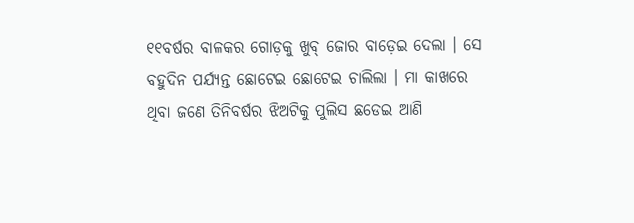୧୧ବର୍ଷର ବାଳକର ଗୋଡ଼କୁ ଖୁବ୍ ଜୋର ବାଡ଼େଇ ଦେଲା । ସେ ବହୁଦିନ ପର୍ଯ୍ୟନ୍ତ ଛୋଟେଇ ଛୋଟେଇ ଚାଲିଲା । ମା କାଖରେ ଥିବା ଜଣେ ତିନିବର୍ଷର ଝିଅଟିକୁ ପୁଲିସ ଛଡେଇ ଆଣି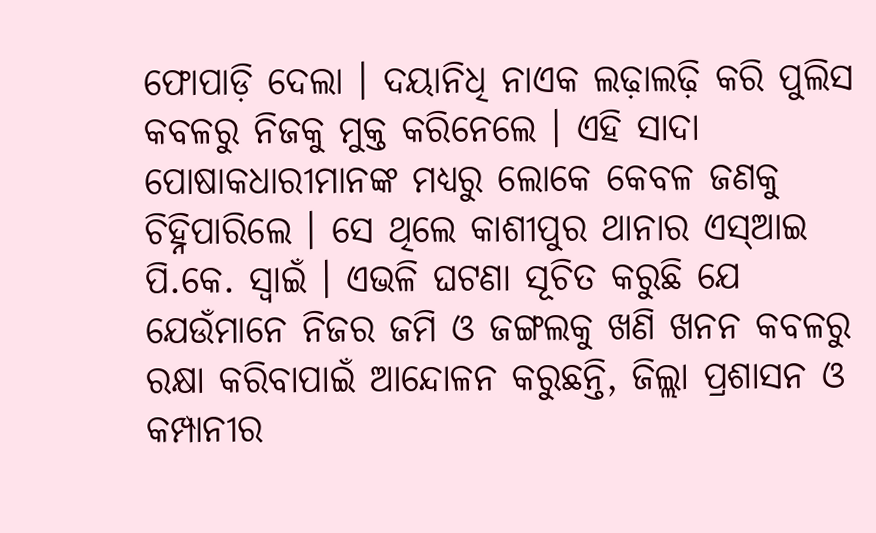ଫୋପାଡ଼ି ଦେଲା । ଦୟାନିଧି ନାଏକ ଲଢ଼ାଲଢ଼ି କରି ପୁଲିସ କବଳରୁ ନିଜକୁ ମୁକ୍ତ କରିନେଲେ । ଏହି ସାଦା ପୋଷାକଧାରୀମାନଙ୍କ ମଧ୍ୟରୁ ଲୋକେ କେବଳ ଜଣକୁ ଚିହ୍ନିପାରିଲେ । ସେ ଥିଲେ କାଶୀପୁର ଥାନାର ଏସ୍ଆଇ ପି.କେ. ସ୍ୱାଇଁ । ଏଭଳି ଘଟଣା ସୂଚିତ କରୁଛି ଯେ ଯେଉଁମାନେ ନିଜର ଜମି ଓ ଜଙ୍ଗଲକୁ ଖଣି ଖନନ କବଳରୁ ରକ୍ଷା କରିବାପାଇଁ ଆନ୍ଦୋଳନ କରୁଛନ୍ତି, ଜିଲ୍ଲା ପ୍ରଶାସନ ଓ କମ୍ପାନୀର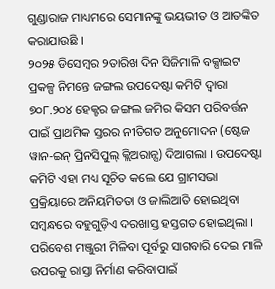ଗୁଣ୍ଡାରାଜ ମାଧ୍ୟମରେ ସେମାନଙ୍କୁ ଭୟଭୀତ ଓ ଆତଙ୍କିତ କରାଯାଉଛି ।
୨୦୨୫ ଡିସେମ୍ୱର ୨ତାରିଖ ଦିନ ସିଜିମାଳି ବକ୍ସାଇଟ ପ୍ରକଳ୍ପ ନିମନ୍ତେ ଜଙ୍ଗଲ ଉପଦେଷ୍ଟା କମିଟି ଦ୍ୱାରା ୭୦୮.୨୦୪ ହେକ୍ଟର ଜଙ୍ଗଲ ଜମିର କିସମ ପରିବର୍ତ୍ତନ ପାଇଁ ପ୍ରାଥମିକ ସ୍ତରର ନୀତିଗତ ଅନୁମୋଦନ (ଷ୍ଟେଜ ୱାନ-ଇନ୍ ପ୍ରିନସିପୁଲ୍ କ୍ଲିଅରାନ୍ସ) ଦିଆଗଲା । ଉପଦେଷ୍ଟା କମିଟି ଏହା ମଧ୍ୟ ସୂଚିତ କଲେ ଯେ ଗ୍ରାମସଭା ପ୍ରକ୍ରିୟାରେ ଅନିୟମିତତା ଓ ଜାଲିଆତି ହୋଇଥିବା ସମ୍ୱନ୍ଧରେ ବହୁଗୁଡ଼ିଏ ଦରଖାସ୍ତ ହସ୍ତଗତ ହୋଇଥିଲା । ପରିବେଶ ମଞ୍ଜୁରୀ ମିଳିବା ପୂର୍ବରୁ ସାଗବାରି ଦେଇ ମାଳି ଉପରକୁ ରାସ୍ତା ନିର୍ମାଣ କରିବାପାଇଁ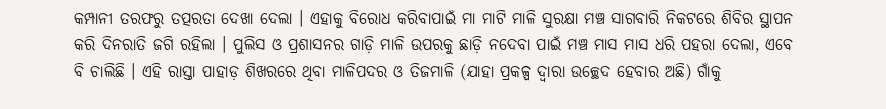କମ୍ପାନୀ ତରଫରୁ ତତ୍ପରତା ଦେଖା ଦେଲା । ଏହାକୁ ବିରୋଧ କରିବାପାଇଁ ମା ମାଟି ମାଳି ସୁରକ୍ଷା ମଞ୍ଚ ସାଗବାରି ନିକଟରେ ଶିବିର ସ୍ଥାପନ କରି ଦିନରାତି ଜଗି ରହିଲା । ପୁଲିସ ଓ ପ୍ରଶାସନର ଗାଡ଼ି ମାଳି ଉପରକୁ ଛାଡ଼ି ନଦେବା ପାଇଁ ମଞ୍ଚ ମାସ ମାସ ଧରି ପହରା ଦେଲା, ଏବେ ବି ଚାଲିଛି । ଏହି ରାସ୍ତା ପାହାଡ଼ ଶିଖରରେ ଥିବା ମାଳିପଦର ଓ ତିଜମାଳି (ଯାହା ପ୍ରକଳ୍ପ ଦ୍ୱାରା ଉଚ୍ଛେଦ ହେବାର ଅଛି) ଗାଁକୁ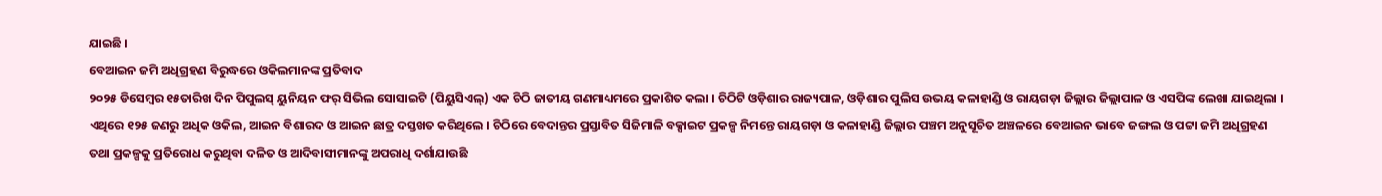ଯାଇଛି ।
ବେଆଇନ ଜମି ଅଧିଗ୍ରହଣ ବିରୁଦ୍ଧରେ ଓକିଲମାନଙ୍କ ପ୍ରତିବାଦ
୨୦୨୫ ଡିସେମ୍ୱର ୧୫ତାରିଖ ଦିନ ପିପୁଲସ୍ ୟୁନିୟନ ଫର୍ ସିଭିଲ ସୋସାଇଟି (ପିୟୁସିଏଲ୍) ଏକ ଚିଠି ଜାତୀୟ ଗଣମାଧ୍ୟମରେ ପ୍ରକାଶିତ କଲା । ଚିଠିଟି ଓଡ଼ିଶାର ରାଜ୍ୟପାଳ, ଓଡ଼ିଶାର ପୁଲିସ ଉଭୟ କଳାହାଣ୍ଡି ଓ ରାୟଗଡ଼ା ଜିଲ୍ଲାର ଜିଲ୍ଲାପାଳ ଓ ଏସପିଙ୍କ ଲେଖା ଯାଇଥିଲା । ଏଥିରେ ୧୨୫ ଜଣରୁ ଅଧିକ ଓକିଲ, ଆଇନ ବିଶାରଦ ଓ ଆଇନ ଛାତ୍ର ଦସ୍ତଖତ କରିଥିଲେ । ଚିଠିରେ ବେଦାନ୍ତର ପ୍ରସ୍ତାବିତ ସିଜିମାଳି ବକ୍ସାଇଟ ପ୍ରକଳ୍ପ ନିମନ୍ତେ ରାୟଗଡ଼ା ଓ କଳାହାଣ୍ଡି ଜିଲ୍ଲାର ପଞ୍ଚମ ଅନୁସୂଚିତ ଅଞ୍ଚଳରେ ବେଆଇନ ଭାବେ ଜଙ୍ଗଲ ଓ ପଟ୍ଟା ଜମି ଅଧିଗ୍ରହଣ ତଥା ପ୍ରକଳ୍ପକୁ ପ୍ରତିରୋଧ କରୁଥିବା ଦଳିତ ଓ ଆଦିବାସୀମାନଙ୍କୁ ଅପରାଧି ଦର୍ଶାଯାଉଛି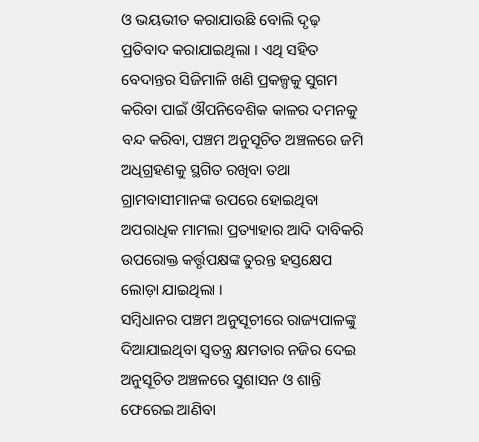ଓ ଭୟଭୀତ କରାଯାଉଛି ବୋଲି ଦୃଢ଼ ପ୍ରତିବାଦ କରାଯାଇଥିଲା । ଏଥି ସହିତ ବେଦାନ୍ତର ସିଜିମାଳି ଖଣି ପ୍ରକଳ୍ପକୁ ସୁଗମ କରିବା ପାଇଁ ଔପନିବେଶିକ କାଳର ଦମନକୁ ବନ୍ଦ କରିବା, ପଞ୍ଚମ ଅନୁସୂଚିତ ଅଞ୍ଚଳରେ ଜମି ଅଧିଗ୍ରହଣକୁ ସ୍ଥଗିତ ରଖିବା ତଥା ଗ୍ରାମବାସୀମାନଙ୍କ ଉପରେ ହୋଇଥିବା ଅପରାଧିକ ମାମଲା ପ୍ରତ୍ୟାହାର ଆଦି ଦାବିକରି ଉପରୋକ୍ତ କର୍ତ୍ତୃପକ୍ଷଙ୍କ ତୁରନ୍ତ ହସ୍ତକ୍ଷେପ ଲୋଡ଼ା ଯାଇଥିଲା ।
ସମ୍ୱିଧାନର ପଞ୍ଚମ ଅନୁସୂଚୀରେ ରାଜ୍ୟପାଳଙ୍କୁ ଦିଆଯାଇଥିବା ସ୍ୱତନ୍ତ୍ର କ୍ଷମତାର ନଜିର ଦେଇ ଅନୁସୂଚିତ ଅଞ୍ଚଳରେ ସୁଶାସନ ଓ ଶାନ୍ତି ଫେରେଇ ଆଣିବା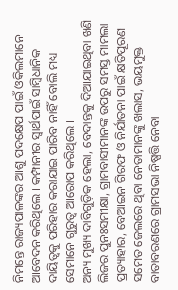ନିମନ୍ତେ ରାଜ୍ୟପାଳଙ୍କର ଆଶୁ ପଦକ୍ଷେପ ପାଇଁ ଓକିଲମାନେ ଆବେଦନ କରିଥିଲେ । କମ୍ପାନୀର ସ୍ୱାର୍ଥପାଇଁ ସାମ୍ୱିଧାନିକ ଦାୟିତ୍ୱକୁ ପରିହାର କରାଯାଇ ପାରିବ ନାହିଁ ବୋଲି ମଧ୍ୟ ସେମାନେ ଗୁରୁତ୍ୱ ଆରୋପ କରିଥିଲେ ।
ଅନ୍ୟ ମୁଖ୍ୟ ଦାବିଗୁଡ଼ିକ ହେଲା, ବେଦାନ୍ତକୁ ଦିଆଯାଇଥିବା ଖଣି ଲିଜର ପୁନଃସମୀକ୍ଷା, ଗ୍ରାମବାସୀମାନଙ୍କ ଉପରୁ ସମସ୍ତ ମାମଲା ପ୍ରତ୍ୟାହାର, ବେଆଇନ ଗିରଫ ଓ ନିର୍ଯାତନା ପାଇଁ କ୍ଷତିପୂରଣ ସମେତ ଜେଲରେ ଥିବା ନେତାମାନଙ୍କୁ ଖଲାସ, ଭୟମୁକ୍ତ ବାତାବରଣରେ ଗ୍ରାମସଭା ନିଷ୍ପତ୍ତି ନେବା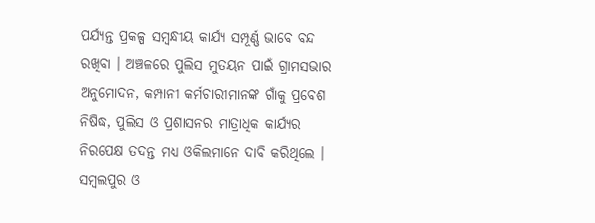ପର୍ଯ୍ୟନ୍ତ ପ୍ରକଳ୍ପ ସମ୍ୱନ୍ଧୀୟ କାର୍ଯ୍ୟ ସମ୍ପୂର୍ଣ୍ଣ ଭାବେ ବନ୍ଦ ରଖିବା । ଅଞ୍ଚଳରେ ପୁଲିସ ମୁତୟନ ପାଇଁ ଗ୍ରାମସଭାର ଅନୁମୋଦନ, କମ୍ପାନୀ କର୍ମଚାରୀମାନଙ୍କ ଗାଁକୁ ପ୍ରବେଶ ନିଷିଦ୍ଧ, ପୁଲିସ ଓ ପ୍ରଶାସନର ମାତ୍ରାଧିକ କାର୍ଯ୍ୟର ନିରପେକ୍ଷ ତଦନ୍ତ ମଧ୍ୟ ଓକିଲମାନେ ଦାବି କରିଥିଲେ ।
ସମ୍ୱଲପୁର ଓ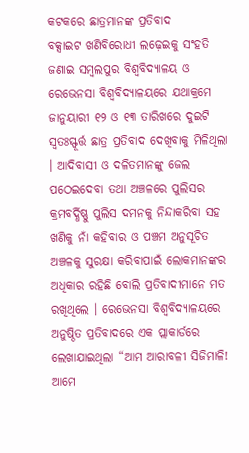କଟକରେ ଛାତ୍ରମାନଙ୍କ ପ୍ରତିବାଦ
ବକ୍ସାଇଟ ଖଣିବିରୋଧୀ ଲଢ଼େଇକୁ ସଂହତି ଜଣାଇ ସମ୍ୱଲପୁର ବିଶ୍ୱବିଦ୍ୟାଳୟ ଓ ରେଭେନସା ବିଶ୍ୱବିଦ୍ୟାଳୟରେ ଯଥାକ୍ରମେ ଜାନୁୟାରୀ ୧୨ ଓ ୧୩ ତାରିଖରେ ଦୁଇଟି ସ୍ୱତଃସ୍ଫୂର୍ତ୍ତ ଛାତ୍ର ପ୍ରତିବାଦ ଦେଖିବାକୁ ମିଳିଥିଲା । ଆଦିବାସୀ ଓ ଦଳିତମାନଙ୍କୁ ଜେଲ ପଠେଇଦେବା ତଥା ଅଞ୍ଚଳରେ ପୁଲିସର କ୍ରମବର୍ଦ୍ଧିଷ୍ଣୁ ପୁଲିସ ଦମନକୁ ନିନ୍ଦାକରିବା ସହ ଖଣିକୁ ନାଁ କହିବାର ଓ ପଞ୍ଚମ ଅନୁସୂଚିତ ଅଞ୍ଚଳକୁ ସୁରକ୍ଷା କରିବାପାଇଁ ଲୋକମାନଙ୍କର ଅଧିକାର ରହିଛି ବୋଲି ପ୍ରତିବାଦୀମାନେ ମତ ରଖିଥିଲେ । ରେଭେନସା ବିଶ୍ୱବିଦ୍ୟାଳୟରେ ଅନୁଷ୍ଠିତ ପ୍ରତିବାଦରେ ଏକ ପ୍ଲାକାର୍ଡରେ ଲେଖାଯାଇଥିଲା “ଆମ ଆରାବଳୀ ସିଜିମାଳି! ଆମେ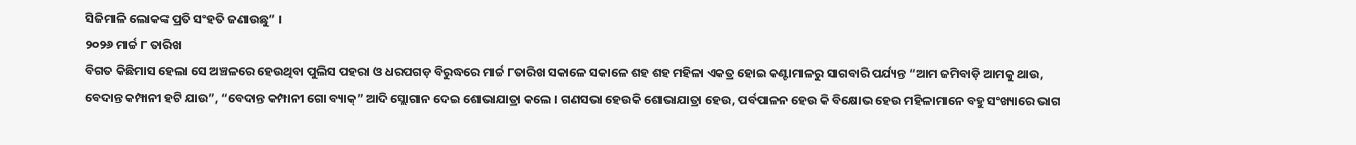ସିଜିମାଳି ଲୋକଙ୍କ ପ୍ରତି ସଂହତି ଜଣାଉଛୁ” ।
୨୦୨୬ ମାର୍ଚ୍ଚ ୮ ତାରିଖ
ବିଗତ କିଛିମାସ ହେଲା ସେ ଅଞ୍ଚଳରେ ହେଉଥିବା ପୁଲିସ ପହରା ଓ ଧରପଗଡ଼ ବିରୁଦ୍ଧରେ ମାର୍ଚ୍ଚ ୮ତାରିଖ ସକାଳେ ସକାଳେ ଶହ ଶହ ମହିଳା ଏକତ୍ର ହୋଇ କଣ୍ଟାମାଳରୁ ସାଗବାରି ପର୍ଯ୍ୟନ୍ତ “ଆମ ଜମିବାଡ଼ି ଆମକୁ ଥାଉ, ବେଦାନ୍ତ କମ୍ପାନୀ ହଟି ଯାଉ”, “ବେଦାନ୍ତ କମ୍ପାନୀ ଗୋ ବ୍ୟାକ୍” ଆଦି ସ୍ଲୋଗାନ ଦେଇ ଶୋଭାଯାତ୍ରା କଲେ । ଗଣସଭା ହେଉକି ଶୋଭାଯାତ୍ରା ହେଉ, ପର୍ବପାଳନ ହେଉ କି ବିକ୍ଷୋଭ ହେଉ ମହିଳାମାନେ ବହୁ ସଂଖ୍ୟାରେ ଭାଗ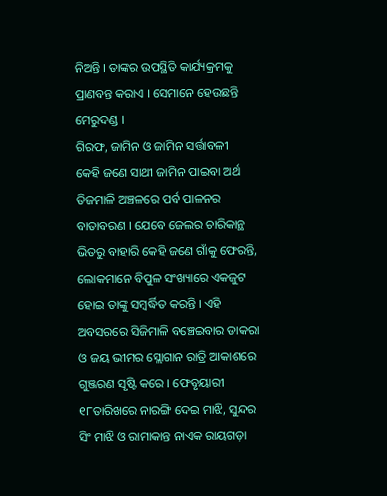ନିଅନ୍ତି । ତାଙ୍କର ଉପସ୍ଥିତି କାର୍ଯ୍ୟକ୍ରମକୁ ପ୍ରାଣବନ୍ତ କରାଏ । ସେମାନେ ହେଉଛନ୍ତି ମେରୁଦଣ୍ଡ ।
ଗିରଫ, ଜାମିନ ଓ ଜାମିନ ସର୍ତ୍ତାବଳୀ
କେହି ଜଣେ ସାଥୀ ଜାମିନ ପାଇବା ଅର୍ଥ ତିଜମାଳି ଅଞ୍ଚଳରେ ପର୍ବ ପାଳନର ବାତାବରଣ । ଯେବେ ଜେଲର ଚାରିକାନ୍ଥ ଭିତରୁ ବାହାରି କେହି ଜଣେ ଗାଁକୁ ଫେରନ୍ତି, ଲୋକମାନେ ବିପୁଳ ସଂଖ୍ୟାରେ ଏକଜୁଟ ହୋଇ ତାଙ୍କୁ ସମ୍ବର୍ଦ୍ଧିତ କରନ୍ତି । ଏହି ଅବସରରେ ସିଜିମାଳି ବଞ୍ଚେଇବାର ଡାକରା ଓ ଜୟ ଭୀମର ସ୍ଲୋଗାନ ରାତ୍ରି ଆକାଶରେ ଗୁଞ୍ଜରଣ ସୃଷ୍ଟି କରେ । ଫେବୃୟାରୀ ୧୮ତାରିଖରେ ନାରଙ୍ଗି ଦେଇ ମାଝି, ସୁନ୍ଦର ସିଂ ମାଝି ଓ ରାମାକାନ୍ତ ନାଏକ ରାୟଗଡ଼ା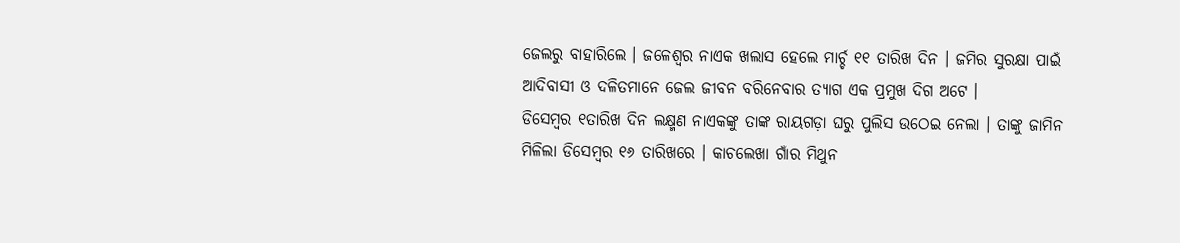ଜେଲରୁ ବାହାରିଲେ । ଜଳେଶ୍ୱର ନାଏକ ଖଲାସ ହେଲେ ମାର୍ଚ୍ଚ ୧୧ ତାରିଖ ଦିନ । ଜମିର ସୁରକ୍ଷା ପାଇଁ ଆଦିବାସୀ ଓ ଦଳିତମାନେ ଜେଲ ଜୀବନ ବରିନେବାର ତ୍ୟାଗ ଏକ ପ୍ରମୁଖ ଦିଗ ଅଟେ ।
ଡିସେମ୍ୱର ୧ତାରିଖ ଦିନ ଲକ୍ଷ୍ମଣ ନାଏକଙ୍କୁ ତାଙ୍କ ରାୟଗଡ଼ା ଘରୁ ପୁଲିସ ଉଠେଇ ନେଲା । ତାଙ୍କୁ ଜାମିନ ମିଳିଲା ଡିସେମ୍ବର ୧୬ ତାରିଖରେ । କାଚଲେଖା ଗାଁର ମିଥୁନ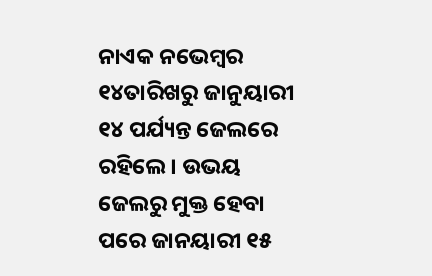ନାଏକ ନଭେମ୍ବର ୧୪ତାରିଖରୁ ଜାନୁୟାରୀ ୧୪ ପର୍ଯ୍ୟନ୍ତ ଜେଲରେ ରହିଲେ । ଉଭୟ ଜେଲରୁ ମୁକ୍ତ ହେବା ପରେ ଜାନୟାରୀ ୧୫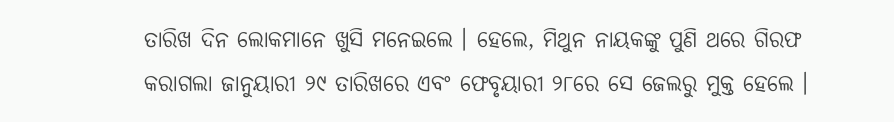ତାରିଖ ଦିନ ଲୋକମାନେ ଖୁସି ମନେଇଲେ । ହେଲେ, ମିଥୁନ ନାୟକଙ୍କୁ ପୁଣି ଥରେ ଗିରଫ କରାଗଲା ଜାନୁୟାରୀ ୨୯ ତାରିଖରେ ଏବଂ ଫେବୃୟାରୀ ୨୮ରେ ସେ ଜେଲରୁ ମୁକ୍ତ ହେଲେ ।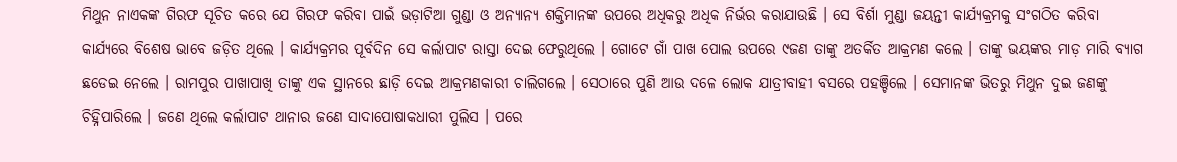ମିଥୁନ ନାଏକଙ୍କ ଗିରଫ ସୂଚିତ କରେ ଯେ ଗିରଫ କରିବା ପାଇଁ ଭଡ଼ାଟିଆ ଗୁଣ୍ଡା ଓ ଅନ୍ୟାନ୍ୟ ଶକ୍ତିମାନଙ୍କ ଉପରେ ଅଧିକରୁ ଅଧିକ ନିର୍ଭର କରାଯାଉଛି । ସେ ବିର୍ଶା ମୁଣ୍ଡା ଜୟନ୍ତୀ କାର୍ଯ୍ୟକ୍ରମକୁ ସଂଗଠିତ କରିବା କାର୍ଯ୍ୟରେ ବିଶେଷ ଭାବେ ଜଡ଼ିତ ଥିଲେ । କାର୍ଯ୍ୟକ୍ରମର ପୂର୍ବଦିନ ସେ କର୍ଲାପାଟ ରାସ୍ତା ଦେଇ ଫେରୁଥିଲେ । ଗୋଟେ ଗାଁ ପାଖ ପୋଲ ଉପରେ ୯ଜଣ ତାଙ୍କୁ ଅତର୍କିତ ଆକ୍ରମଣ କଲେ । ତାଙ୍କୁ ଭୟଙ୍କର ମାଡ଼ ମାରି ବ୍ୟାଗ ଛଡେଇ ନେଲେ । ରାମପୁର ପାଖାପାଖି ତାଙ୍କୁ ଏକ ସ୍ଥାନରେ ଛାଡ଼ି ଦେଇ ଆକ୍ରମଣକାରୀ ଚାଲିଗଲେ । ସେଠାରେ ପୁଣି ଆଉ ଦଳେ ଲୋକ ଯାତ୍ରୀବାହୀ ବସରେ ପହଞ୍ଚିଲେ । ସେମାନଙ୍କ ଭିତରୁ ମିଥୁନ ଦୁଇ ଜଣଙ୍କୁ ଚିହ୍ନିପାରିଲେ । ଜଣେ ଥିଲେ କର୍ଲାପାଟ ଥାନାର ଜଣେ ସାଦାପୋଷାକଧାରୀ ପୁଲିସ । ପରେ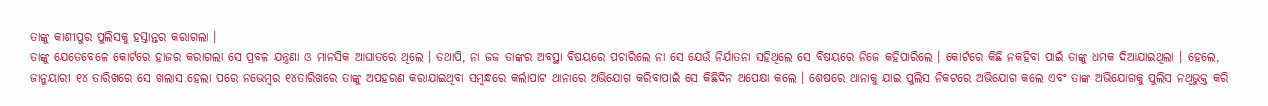ତାଙ୍କୁ କାଶୀପୁର ପୁଲିସକୁ ହସ୍ତାନ୍ତର କରାଗଲା ।
ତାଙ୍କୁ ଯେତେବେଳେ କୋର୍ଟରେ ହାଜର କରାଗଲା ସେ ପ୍ରବଳ ଯନ୍ତ୍ରଣା ଓ ମାନସିକ ଆଘାତରେ ଥିଲେ । ତଥାପି, ନା ଜଜ ତାଙ୍କର ଅବସ୍ଥା ବିଷୟରେ ପଚାରିଲେ ନା ସେ ଯେଉଁ ନିର୍ଯାତନା ସହିଥିଲେ ସେ ବିଷୟରେ ନିଜେ କହିପାରିଲେ । କୋର୍ଟରେ କିଛି ନକହିବା ପାଇଁ ତାଙ୍କୁ ଧମକ ଦିଆଯାଇଥିଲା । ହେଲେ, ଜାନୁୟାରୀ ୧୪ ତାରିଖରେ ସେ ଖଲାସ ହେଲା ପରେ ନଭେମ୍ବର ୧୪ତାରିଖରେ ତାଙ୍କୁ ଅପହରଣ କରାଯାଇଥିବା ସମ୍ୱନ୍ଧରେ କର୍ଲାପାଟ ଥାନାରେ ଅଭିଯୋଗ କରିବାପାଇଁ ସେ କିଛିଦିନ ଅପେକ୍ଷା କଲେ । ଶେଷରେ ଥାନାକୁ ଯାଇ ପୁଲିସ ନିକଟରେ ଅଭିଯୋଗ କଲେ ଏବଂ ତାଙ୍କ ଅଭିଯୋଗକୁ ପୁଲିସ ନଥିଭୁକ୍ତ କରି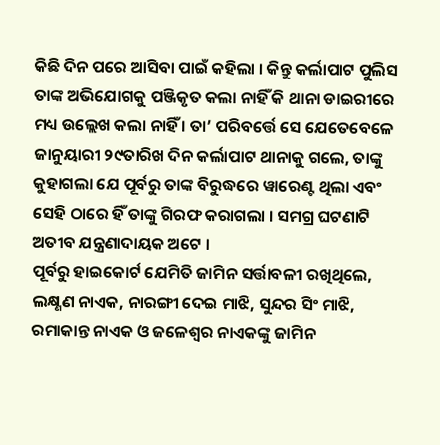କିଛି ଦିନ ପରେ ଆସିବା ପାଇଁ କହିଲା । କିନ୍ତୁ କର୍ଲାପାଟ ପୁଲିସ ତାଙ୍କ ଅଭିଯୋଗକୁ ପଞ୍ଜିକୃତ କଲା ନାହିଁ କି ଥାନା ଡାଇରୀରେ ମଧ୍ୟ ଉଲ୍ଲେଖ କଲା ନାହିଁ । ତା’ ପରିବର୍ତ୍ତେ ସେ ଯେତେବେଳେ ଜାନୁୟାରୀ ୨୯ତାରିଖ ଦିନ କର୍ଲାପାଟ ଥାନାକୁ ଗଲେ, ତାଙ୍କୁ କୁହାଗଲା ଯେ ପୂର୍ବରୁ ତାଙ୍କ ବିରୁଦ୍ଧରେ ୱାରେଣ୍ଟ ଥିଲା ଏବଂ ସେହି ଠାରେ ହିଁ ତାଙ୍କୁ ଗିରଫ କରାଗଲା । ସମଗ୍ର ଘଟଣାଟି ଅତୀବ ଯନ୍ତ୍ରଣାଦାୟକ ଅଟେ ।
ପୂର୍ବରୁ ହାଇକୋର୍ଟ ଯେମିତି ଜାମିନ ସର୍ତ୍ତାବଳୀ ରଖିଥିଲେ, ଲକ୍ଷ୍ଣଣ ନାଏକ, ନାରଙ୍ଗୀ ଦେଇ ମାଝି, ସୁନ୍ଦର ସିଂ ମାଝି, ରମାକାନ୍ତ ନାଏକ ଓ ଜଳେଶ୍ୱର ନାଏକଙ୍କୁ ଜାମିନ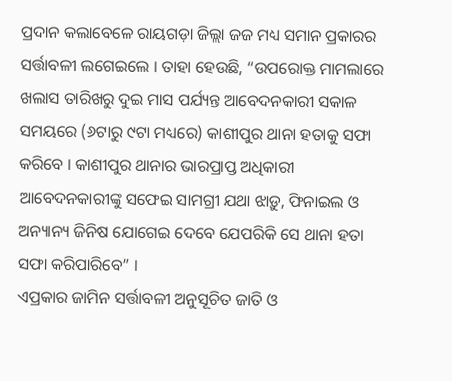ପ୍ରଦାନ କଲାବେଳେ ରାୟଗଡ଼ା ଜିଲ୍ଲା ଜଜ ମଧ୍ୟ ସମାନ ପ୍ରକାରର ସର୍ତ୍ତାବଳୀ ଲଗେଇଲେ । ତାହା ହେଉଛି, “ଉପରୋକ୍ତ ମାମଲାରେ ଖଲାସ ତାରିଖରୁ ଦୁଇ ମାସ ପର୍ଯ୍ୟନ୍ତ ଆବେଦନକାରୀ ସକାଳ ସମୟରେ (୬ଟାରୁ ୯ଟା ମଧ୍ୟରେ) କାଶୀପୁର ଥାନା ହତାକୁ ସଫା କରିବେ । କାଶୀପୁର ଥାନାର ଭାରପ୍ରାପ୍ତ ଅଧିକାରୀ ଆବେଦନକାରୀଙ୍କୁ ସଫେଇ ସାମଗ୍ରୀ ଯଥା ଝାଡ଼ୁ, ଫିନାଇଲ ଓ ଅନ୍ୟାନ୍ୟ ଜିନିଷ ଯୋଗେଇ ଦେବେ ଯେପରିକି ସେ ଥାନା ହତା ସଫା କରିପାରିବେ” ।
ଏପ୍ରକାର ଜାମିନ ସର୍ତ୍ତାବଳୀ ଅନୁସୂଚିତ ଜାତି ଓ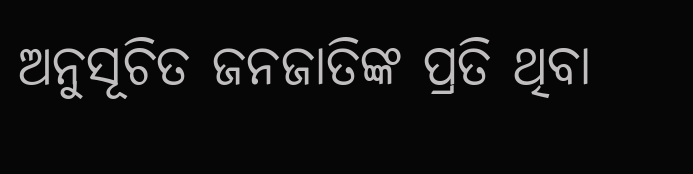ଅନୁସୂଚିତ ଜନଜାତିଙ୍କ ପ୍ରତି ଥିବା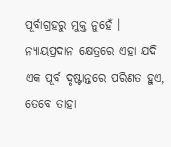ପୂର୍ବାଗ୍ରହରୁ ମୁକ୍ତ ନୁହେଁ । ନ୍ୟାୟପ୍ରଦାନ କ୍ଷେତ୍ରରେ ଏହା ଯଦି ଏକ ପୂର୍ବ ଦୃଷ୍ଟାନ୍ତରେ ପରିଣତ ହୁଏ, ତେବେ ତାହା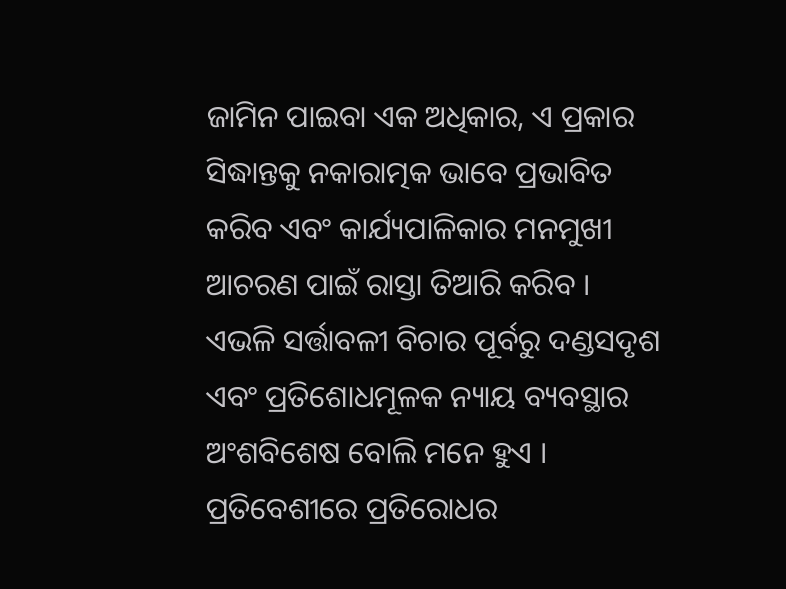ଜାମିନ ପାଇବା ଏକ ଅଧିକାର, ଏ ପ୍ରକାର ସିଦ୍ଧାନ୍ତକୁ ନକାରାତ୍ମକ ଭାବେ ପ୍ରଭାବିତ କରିବ ଏବଂ କାର୍ଯ୍ୟପାଳିକାର ମନମୁଖୀ ଆଚରଣ ପାଇଁ ରାସ୍ତା ତିଆରି କରିବ । ଏଭଳି ସର୍ତ୍ତାବଳୀ ବିଚାର ପୂର୍ବରୁ ଦଣ୍ଡସଦୃଶ ଏବଂ ପ୍ରତିଶୋଧମୂଳକ ନ୍ୟାୟ ବ୍ୟବସ୍ଥାର ଅଂଶବିଶେଷ ବୋଲି ମନେ ହୁଏ ।
ପ୍ରତିବେଶୀରେ ପ୍ରତିରୋଧର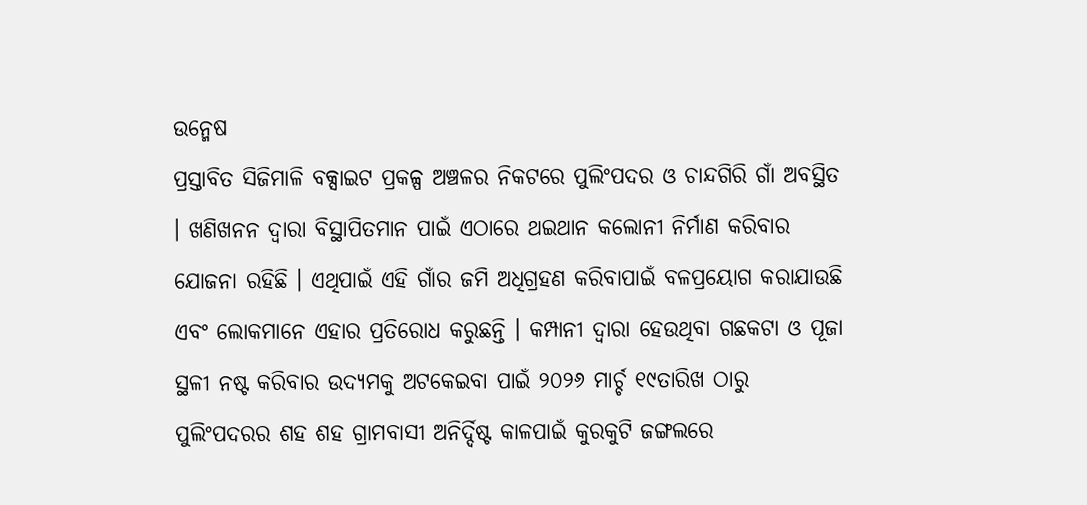ଉନ୍ମେଷ
ପ୍ରସ୍ତାବିତ ସିଜିମାଳି ବକ୍ସାଇଟ ପ୍ରକଳ୍ପ ଅଞ୍ଚଳର ନିକଟରେ ପୁଲିଂପଦର ଓ ଚାନ୍ଦଗିରି ଗାଁ ଅବସ୍ଥିତ । ଖଣିଖନନ ଦ୍ୱାରା ବିସ୍ଥାପିତମାନ ପାଇଁ ଏଠାରେ ଥଇଥାନ କଲୋନୀ ନିର୍ମାଣ କରିବାର ଯୋଜନା ରହିଛି । ଏଥିପାଇଁ ଏହି ଗାଁର ଜମି ଅଧିଗ୍ରହଣ କରିବାପାଇଁ ବଳପ୍ରୟୋଗ କରାଯାଉଛି ଏବଂ ଲୋକମାନେ ଏହାର ପ୍ରତିରୋଧ କରୁଛନ୍ତି । କମ୍ପାନୀ ଦ୍ୱାରା ହେଉଥିବା ଗଛକଟା ଓ ପୂଜା ସ୍ଥଳୀ ନଷ୍ଟ କରିବାର ଉଦ୍ୟମକୁ ଅଟକେଇବା ପାଇଁ ୨୦୨୬ ମାର୍ଚ୍ଚ ୧୯ତାରିଖ ଠାରୁ ପୁଲିଂପଦରର ଶହ ଶହ ଗ୍ରାମବାସୀ ଅନିର୍ଦ୍ଦିଷ୍ଟ କାଳପାଇଁ କୁରକୁଟି ଜଙ୍ଗଲରେ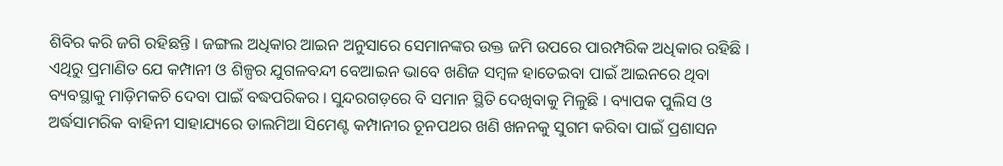ଶିବିର କରି ଜଗି ରହିଛନ୍ତି । ଜଙ୍ଗଲ ଅଧିକାର ଆଇନ ଅନୁସାରେ ସେମାନଙ୍କର ଉକ୍ତ ଜମି ଉପରେ ପାରମ୍ପରିକ ଅଧିକାର ରହିଛି ।
ଏଥିରୁ ପ୍ରମାଣିତ ଯେ କମ୍ପାନୀ ଓ ଶିଳ୍ପର ଯୁଗଳବନ୍ଦୀ ବେଆଇନ ଭାବେ ଖଣିଜ ସମ୍ୱଳ ହାତେଇବା ପାଇଁ ଆଇନରେ ଥିବା ବ୍ୟବସ୍ଥାକୁ ମାଡ଼ିମକଚି ଦେବା ପାଇଁ ବଦ୍ଧପରିକର । ସୁନ୍ଦରଗଡ଼ରେ ବି ସମାନ ସ୍ଥିତି ଦେଖିବାକୁ ମିଳୁଛି । ବ୍ୟାପକ ପୁଲିସ ଓ ଅର୍ଦ୍ଧସାମରିକ ବାହିନୀ ସାହାଯ୍ୟରେ ଡାଲମିଆ ସିମେଣ୍ଟ କମ୍ପାନୀର ଚୂନପଥର ଖଣି ଖନନକୁ ସୁଗମ କରିବା ପାଇଁ ପ୍ରଶାସନ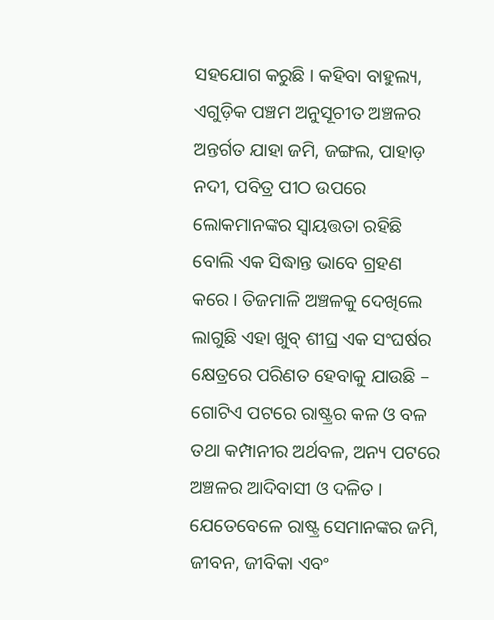ସହଯୋଗ କରୁଛି । କହିବା ବାହୁଲ୍ୟ, ଏଗୁଡ଼ିକ ପଞ୍ଚମ ଅନୁସୂଚୀତ ଅଞ୍ଚଳର ଅନ୍ତର୍ଗତ ଯାହା ଜମି, ଜଙ୍ଗଲ, ପାହାଡ଼ ନଦୀ, ପବିତ୍ର ପୀଠ ଉପରେ ଲୋକମାନଙ୍କର ସ୍ୱାୟତ୍ତତା ରହିଛି ବୋଲି ଏକ ସିଦ୍ଧାନ୍ତ ଭାବେ ଗ୍ରହଣ କରେ । ତିଜମାଳି ଅଞ୍ଚଳକୁ ଦେଖିଲେ ଲାଗୁଛି ଏହା ଖୁବ୍ ଶୀଘ୍ର ଏକ ସଂଘର୍ଷର କ୍ଷେତ୍ରରେ ପରିଣତ ହେବାକୁ ଯାଉଛି – ଗୋଟିଏ ପଟରେ ରାଷ୍ଟ୍ରର କଳ ଓ ବଳ ତଥା କମ୍ପାନୀର ଅର୍ଥବଳ, ଅନ୍ୟ ପଟରେ ଅଞ୍ଚଳର ଆଦିବାସୀ ଓ ଦଳିତ । ଯେତେବେଳେ ରାଷ୍ଟ୍ର ସେମାନଙ୍କର ଜମି, ଜୀବନ, ଜୀବିକା ଏବଂ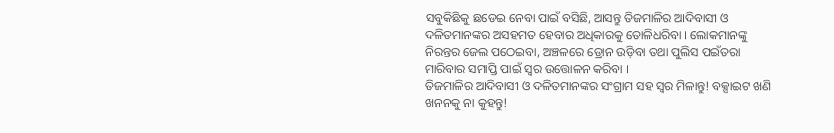ସବୁକିଛିକୁ ଛଡେଇ ନେବା ପାଇଁ ବସିଛି, ଆସନ୍ତୁ ତିଜମାଳିର ଆଦିବାସୀ ଓ ଦଳିତମାନଙ୍କର ଅସହମତ ହେବାର ଅଧିକାରକୁ ତୋଳିଧରିବା । ଲୋକମାନଙ୍କୁ ନିରନ୍ତର ଜେଲ ପଠେଇବା, ଅଞ୍ଚଳରେ ଡ୍ରୋନ ଉଡ଼ିବା ତଥା ପୁଲିସ ପଇଁତରା ମାରିବାର ସମାପ୍ତି ପାଇଁ ସ୍ୱର ଉତ୍ତୋଳନ କରିବା ।
ତିଜମାଳିର ଆଦିବାସୀ ଓ ଦଳିତମାନଙ୍କର ସଂଗ୍ରାମ ସହ ସ୍ୱର ମିଳାନ୍ତୁ! ବକ୍ସାଇଟ ଖଣି ଖନନକୁ ନା କୁହନ୍ତୁ!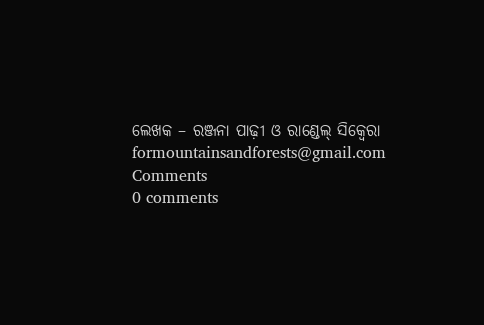ଲେଖକ – ରଞ୍ଜନା ପାଢ଼ୀ ଓ ରାଣ୍ଡେଲ୍ ସିକ୍ୱେରା
formountainsandforests@gmail.com
Comments
0 comments